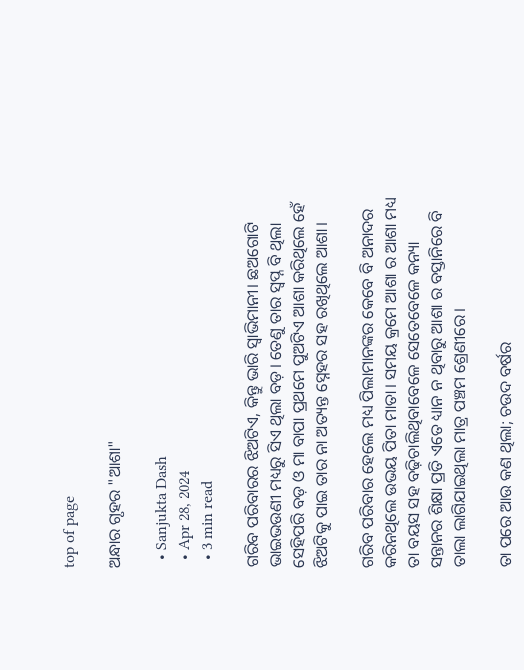top of page

ଅନ୍ଧାର ଗୃହର "ଆଶା"

  • Sanjukta Dash
  • Apr 28, 2024
  • 3 min read

ଗରିବ ପରିବାରର ଝିଅଟିଏ, କିନ୍ତୁ ଭାରି ସ୍ଵାଭିମାନୀ। ଛଅଗୋଟି ଭାଇଭଉଣୀ ମଧ୍ୟରୁ ସିଏ ଥିଲା ବଡ଼। ତେଣୁ ତାର ସ୍ବପ୍ନ ବି ଥିଲା ସେହିପରି ବଡ଼ ଓ ମା ବାପା ପ୍ରଥମେ ପୁଅଟିଏ ଆଶା କରିଥିଲେ ହେଁ ଝିଅଟିକୁ ପାଇ ତାର ନା ଅତ୍ୟନ୍ତ ସ୍ନେହର ସହ ରଖିଥିଲେ ଆଶା।

ଗରିବ ପରିବାର ହେଲେ ମଧ୍ୟ ପିଲାମାନଙ୍କର କେବେ ବି ଅନାଦର କରିନଥିଲେ ଉଭୟ ପିତା ମାତା। ସମୟ କ୍ରମେ ଆଶା ର ଆଶା ମଧ୍ୟ ତା ବୟସ ସହ ବଢ଼ିଚାଲିଥିବାବେଳେ ସେତେବେଳେ କନ୍ୟା ସନ୍ତାନର ଶିକ୍ଷା ପ୍ରତି ଏତେ ଧ୍ୟାନ ନ ଥିବାରୁ ଆଶା ର ବସ୍ତାନିରେ ବି ତାଲା ଲାଗିଯାଇଥିଲା ମାତ୍ର ପଞ୍ଚମ ଶ୍ରେଣୀରେ।

ତା ପରେ ଆଉ କଣ ଥିଲା; ଚଉଦ ବର୍ଷର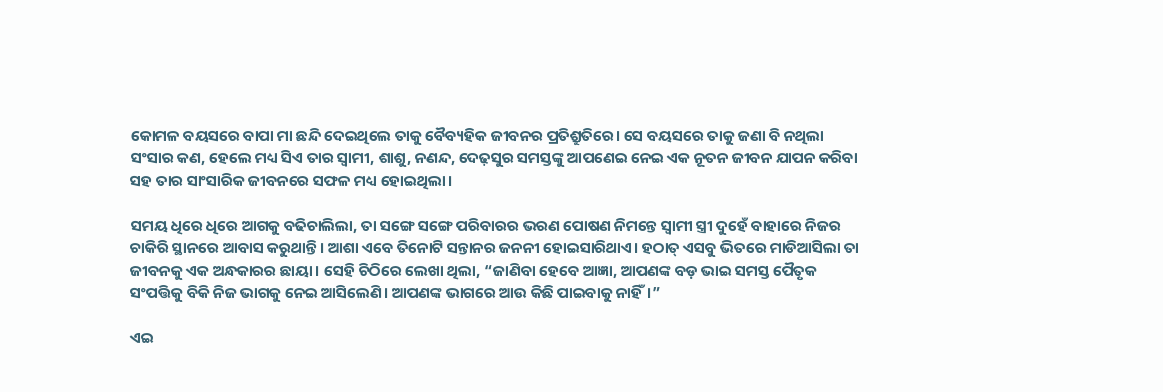କୋମଳ ବୟସରେ ବାପା ମା ଛନ୍ଦି ଦେଇଥିଲେ ତାକୁ ବୈବ୍ୟହିକ ଜୀବନର ପ୍ରତିଶ୍ରୁତିରେ। ସେ ବୟସରେ ତାକୁ ଜଣା ବି ନଥିଲା ସଂସାର କଣ, ହେଲେ ମଧ୍ୟ ସିଏ ତାର ସ୍ବାମୀ, ଶାଶୁ, ନଣନ୍ଦ, ଦେଢ଼ସୁର ସମସ୍ତଙ୍କୁ ଆପଣେଇ ନେଇ ଏକ ନୂତନ ଜୀବନ ଯାପନ କରିବା ସହ ତାର ସାଂସାରିକ ଜୀବନରେ ସଫଳ ମଧ୍ୟ ହୋଇଥିଲା।

ସମୟ ଧିରେ ଧିରେ ଆଗକୁ ବଢିଚାଲିଲା, ତା ସଙ୍ଗେ ସଙ୍ଗେ ପରିବାରର ଭରଣ ପୋଷଣ ନିମନ୍ତେ ସ୍ବାମୀ ସ୍ତ୍ରୀ ଦୁହେଁ ବାହାରେ ନିଜର ଚାକିରି ସ୍ଥାନରେ ଆବାସ କରୁଥାନ୍ତି। ଆଶା ଏବେ ତିନୋଟି ସନ୍ତାନର ଜନନୀ ହୋଇସାରିଥାଏ। ହଠାତ୍ ଏସବୁ ଭିତରେ ମାଡିଆସିଲା ତା ଜୀବନକୁ ଏକ ଅନ୍ଧକାରର ଛାୟା। ସେହି ଚିଠିରେ ଲେଖା ଥିଲା, “ଜାଣିବା ହେବେ ଆଜ୍ଞା, ଆପଣଙ୍କ ବଡ଼ ଭାଇ ସମସ୍ତ ପୈତୃକ ସଂପତ୍ତିକୁ ବିକି ନିଜ ଭାଗକୁ ନେଇ ଆସିଲେଣି। ଆପଣଙ୍କ ଭାଗରେ ଆଉ କିଛି ପାଇବାକୁ ନାହିଁ।”

ଏଇ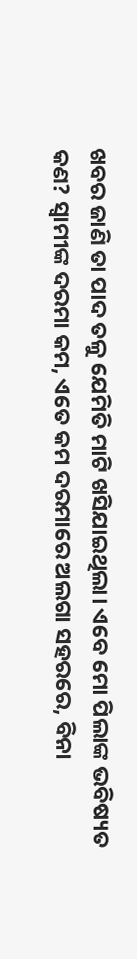ଖବର ଜାଣି ତା ପାଦ ତଳୁ ଯେମିତି ମାଟି ଖସିଯାଇଥିଲା। ଏବେ ମୋ ପିଲାଙ୍କ ଭବିଷ୍ୟତ କଣ? ସ୍ବାମୀଙ୍କ ଦରମା କମ, ଏତେ କମ ଦରମାରେ ଅଲଗା ସହରରେ, ବିନା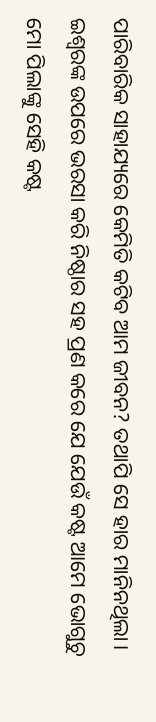ପାରିବାରିକ ସାହାଯ୍ୟରେ କେମିତି କଟିବ ଆମ ଜୀବନ? ତଥାପି ସେ ହାର ମାନିନଥିଲା। ଇଶ୍ୱରଙ୍କ ଉପରେ ଭରସା କରି ନିଷ୍ଠାର ସହ ପ୍ରଣ କରେ ଯେ ଯେଉଁ କଷ୍ଟ ଆମେ ଭୋଗୁଚୁ ମୋ ପିଲାଙ୍କୁ ସେହି କଷ୍ଟ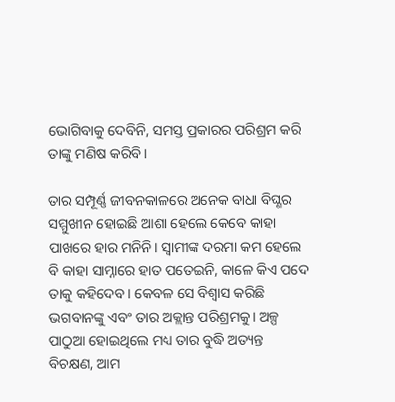ଭୋଗିବାକୁ ଦେବିନି, ସମସ୍ତ ପ୍ରକାରର ପରିଶ୍ରମ କରି ତାଙ୍କୁ ମଣିଷ କରିବି।

ତାର ସମ୍ପୂର୍ଣ୍ଣ ଜୀବନକାଳରେ ଅନେକ ବାଧା ବିଘ୍ଣର ସମ୍ମୁଖୀନ ହୋଇଛି ଆଶା ହେଲେ କେବେ କାହା ପାଖରେ ହାର ମନିନି। ସ୍ବାମୀଙ୍କ ଦରମା କମ ହେଲେ ବି କାହା ସାମ୍ନାରେ ହାତ ପତେଇନି, କାଳେ କିଏ ପଦେ ତାକୁ କହିଦେବ। କେବଳ ସେ ବିଶ୍ୱାସ କରିଛି ଭଗବାନଙ୍କୁ ଏବଂ ତାର ଅକ୍ଲାନ୍ତ ପରିଶ୍ରମକୁ। ଅଳ୍ପ ପାଠୁଆ ହୋଇଥିଲେ ମଧ୍ୟ ତାର ବୁଦ୍ଧି ଅତ୍ୟନ୍ତ ବିଚକ୍ଷଣ, ଆମ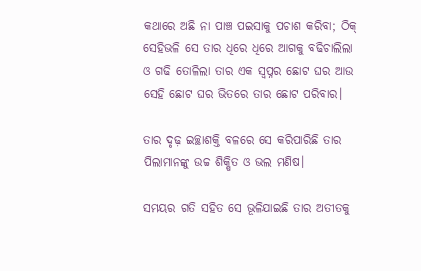କଥାରେ ଅଛି ନା ପାଞ୍ଚ ପଇସାକୁ ପଚାଶ କରିବା; ଠିକ୍ ସେହିଭଳି ସେ ତାର ଧିରେ ଧିରେ ଆଗକୁ ବଢିଚାଲିଲା ଓ ଗଢି ତୋଳିଲା ତାର ଏକ ସ୍ୱପ୍ନର ଛୋଟ ଘର ଆଉ ସେହି ଛୋଟ ଘର ଭିତରେ ତାର ଛୋଟ ପରିବାର।

ତାର ଦୃଢ଼ ଇଚ୍ଛାଶକ୍ତି ବଳରେ ସେ କରିପାରିଛି ତାର ପିଲାମାନଙ୍କୁ ଉଚ୍ଚ ଶିକ୍ଷିତ ଓ ଭଲ ମଣିଷ।

ସମୟର ଗତି ସହିତ ସେ ଭୂଳିଯାଇଛି ତାର ଅତୀତକୁ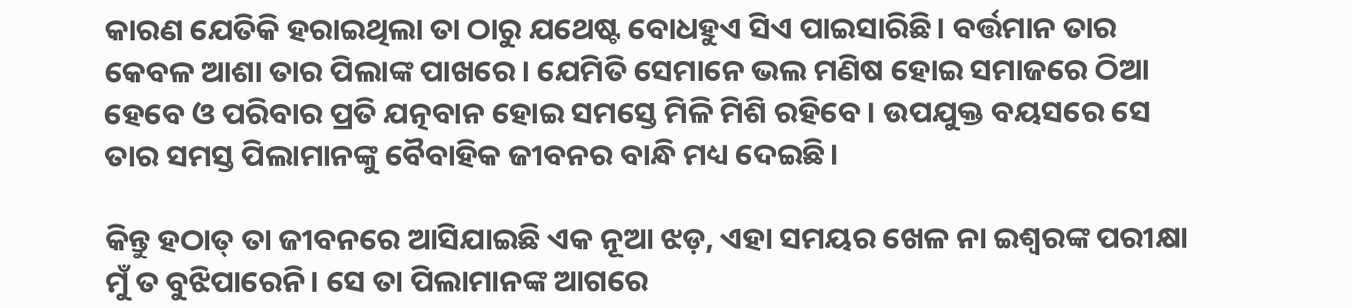କାରଣ ଯେତିକି ହରାଇଥିଲା ତା ଠାରୁ ଯଥେଷ୍ଟ ବୋଧହୁଏ ସିଏ ପାଇସାରିଛି। ବର୍ତ୍ତମାନ ତାର କେବଳ ଆଶା ତାର ପିଲାଙ୍କ ପାଖରେ। ଯେମିତି ସେମାନେ ଭଲ ମଣିଷ ହୋଇ ସମାଜରେ ଠିଆ ହେବେ ଓ ପରିବାର ପ୍ରତି ଯତ୍ନବାନ ହୋଇ ସମସ୍ତେ ମିଳି ମିଶି ରହିବେ। ଉପଯୁକ୍ତ ବୟସରେ ସେ ତାର ସମସ୍ତ ପିଲାମାନଙ୍କୁ ବୈବାହିକ ଜୀବନର ବାନ୍ଧି ମଧ୍ୟ ଦେଇଛି।

କିନ୍ତୁ ହଠାତ୍ ତା ଜୀବନରେ ଆସିଯାଇଛି ଏକ ନୂଆ ଝଡ଼, ଏହା ସମୟର ଖେଳ ନା ଇଶ୍ୱରଙ୍କ ପରୀକ୍ଷା ମୁଁ ତ ବୁଝିପାରେନି। ସେ ତା ପିଲାମାନଙ୍କ ଆଗରେ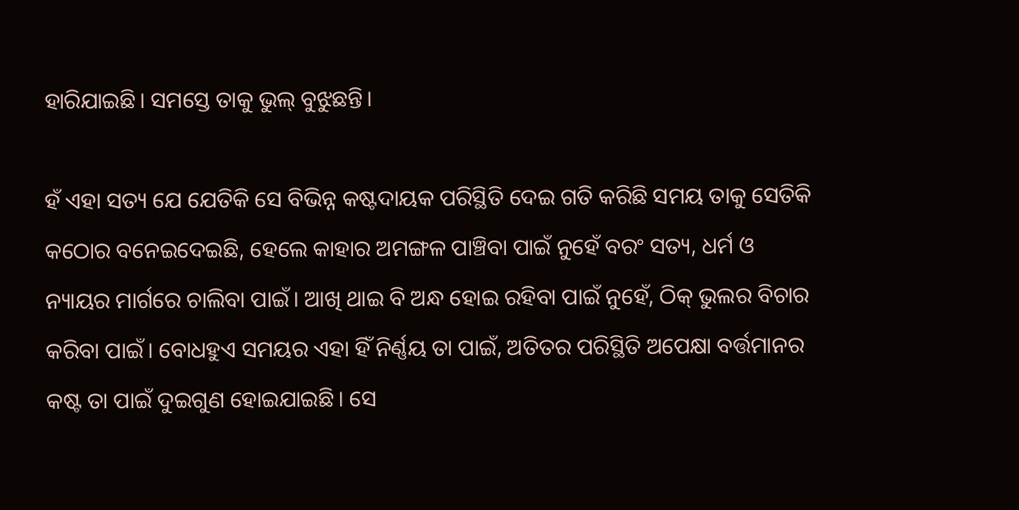ହାରିଯାଇଛି। ସମସ୍ତେ ତାକୁ ଭୁଲ୍ ବୁଝୁଛନ୍ତି।

ହଁ ଏହା ସତ୍ୟ ଯେ ଯେତିକି ସେ ବିଭିନ୍ନ କଷ୍ଟଦାୟକ ପରିସ୍ଥିତି ଦେଇ ଗତି କରିଛି ସମୟ ତାକୁ ସେତିକି କଠୋର ବନେଇଦେଇଛି, ହେଲେ କାହାର ଅମଙ୍ଗଳ ପାଞ୍ଚିବା ପାଇଁ ନୁହେଁ ବରଂ ସତ୍ୟ, ଧର୍ମ ଓ ନ୍ୟାୟର ମାର୍ଗରେ ଚାଲିବା ପାଇଁ। ଆଖି ଥାଇ ବି ଅନ୍ଧ ହୋଇ ରହିବା ପାଇଁ ନୁହେଁ, ଠିକ୍ ଭୁଲର ବିଚାର କରିବା ପାଇଁ। ବୋଧହୁଏ ସମୟର ଏହା ହିଁ ନିର୍ଣ୍ଣୟ ତା ପାଇଁ, ଅତିତର ପରିସ୍ଥିତି ଅପେକ୍ଷା ବର୍ତ୍ତମାନର କଷ୍ଟ ତା ପାଇଁ ଦୁଇଗୁଣ ହୋଇଯାଇଛି। ସେ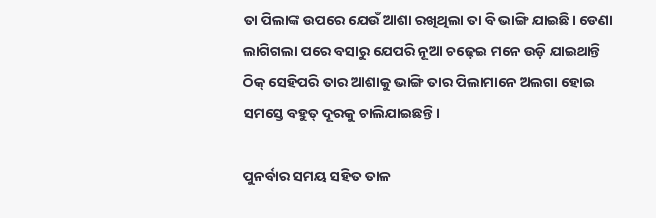ତା ପିଲାଙ୍କ ଉପରେ ଯେଉଁ ଆଶା ରଖିଥିଲା ତା ବି ଭାଙ୍ଗି ଯାଇଛି। ଡେଣା ଲାଗିଗଲା ପରେ ବସାରୁ ଯେପରି ନୂଆ ଚଢ଼େଇ ମନେ ଉଡ଼ି ଯାଇଥାନ୍ତି ଠିକ୍ ସେହିପରି ତାର ଆଶାକୁ ଭାଙ୍ଗି ତାର ପିଲାମାନେ ଅଲଗା ହୋଇ ସମସ୍ତେ ବହୁତ୍ ଦୂରକୁ ଚାଲିଯାଇଛନ୍ତି।

ପୁନର୍ବାର ସମୟ ସହିତ ତାଳ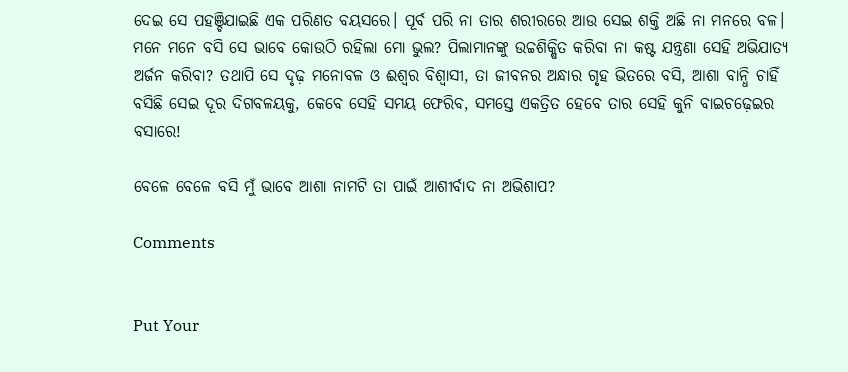ଦେଇ ସେ ପହଞ୍ଚିଯାଇଛି ଏକ ପରିଣତ ବୟସରେ। ପୂର୍ବ ପରି ନା ତାର ଶରୀରରେ ଆଉ ସେଇ ଶକ୍ତି ଅଛି ନା ମନରେ ବଳ। ମନେ ମନେ ବସି ସେ ଭାବେ କୋଉଠି ରହିଲା ମୋ ଭୁଲ? ପିଲାମାନଙ୍କୁ ଉଚ୍ଚଶିକ୍ଷିତ କରିବା ନା କଷ୍ଟ ଯନ୍ତ୍ରଣା ସେହି ଅଭିଯାତ୍ୟ ଅର୍ଜନ କରିବା? ତଥାପି ସେ ଦୃଢ଼ ମନୋବଳ ଓ ଈଶ୍ୱର ବିଶ୍ବାସୀ, ତା ଜୀବନର ଅନ୍ଧାର ଗୃହ ଭିତରେ ବସି, ଆଶା ବାନ୍ଧି ଚାହିଁ ବସିଛି ସେଇ ଦୂର ଦିଗବଳୟକୁ, କେବେ ସେହି ସମୟ ଫେରିବ, ସମସ୍ତେ ଏକତ୍ରିତ ହେବେ ତାର ସେହି କୁନି ବାଇଚଢ଼େଇର ବସାରେ!

ବେଳେ ବେଳେ ବସି ମୁଁ ଭାବେ ଆଶା ନାମଟି ତା ପାଇଁ ଆଶୀର୍ବାଦ ନା ଅଭିଶାପ?

Comments


Put Your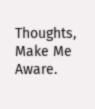Thoughts, Make Me Aware.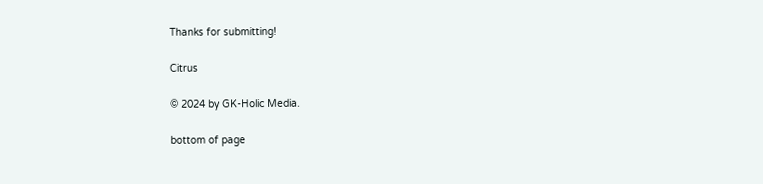Thanks for submitting!

Citrus

© 2024 by GK-Holic Media.

bottom of page